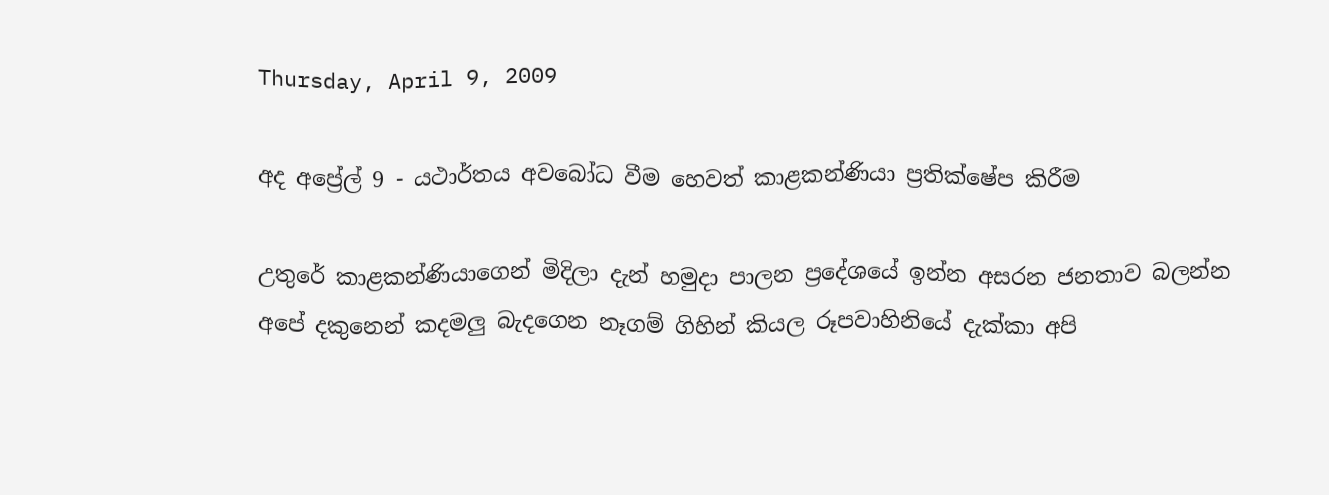Thursday, April 9, 2009

අද අප්‍රේල් 9 - යථාර්තය අවබෝධ වීම හෙවත් කාළකන්ණියා ප්‍රතික්ෂේප කිරීම

උතුරේ කාළකන්ණියාගෙන් මිදිලා දැන් හමුදා පාලන ප්‍රදේශයේ ඉන්න අසරන ජනතාව බලන්න අපේ දකුනෙන් කදමලු බැදගෙන නෑගම් ගිහින් කියල රූපවාහිනියේ දැක්කා අපි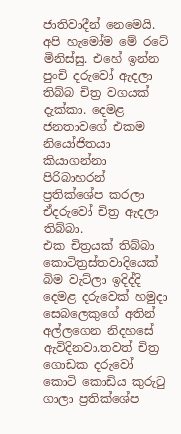ජාතිවාදීන් නෙමෙයි.
අපි හැමෝම මේ රටේ මිනිස්සු. එහේ ඉන්න පුංචි දරුවෝ ඇදලා තිබ්බ චිත්‍ර වගයක් දැක්කා. දෙමළ ජනතාවගේ එකම නියෝජිතයා කියාගන්නා පිරිබාහරන් ප්‍රතික්ශේප කරලා ඒදරුවෝ චිත්‍ර ඇදලා තිබ්බා.
එක චිත්‍රයක් තිබ්බා කොටිත්‍රස්තවාදියෙක් බිම වැට්ලා ඉදිද්දි දෙමළ දරුවෙක් හමුදා සෙබලෙකුගේ අතින් අල්ලගෙන නිදහසේ ඇවිදිනවා.තවත් චිත්‍ර ගොඩක දරුවෝ කොටි කොඩිය කුරුටු ගාලා ප්‍රතික්ශේප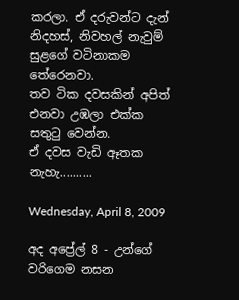කරලා. ඒ දරුවන්ට දැන් නිදහස්, නිවහල් නැවුම් සුළගේ වටිනාකම තේරෙනවා.
තව ටික දවසකින් අපිත් එනවා උඹලා එක්ක සතුටු වෙන්න.
ඒ දවස වැඩි ඈතක නැහැ..........

Wednesday, April 8, 2009

අද අප්‍රේල් 8 - උන්ගේ වරිගෙම නසන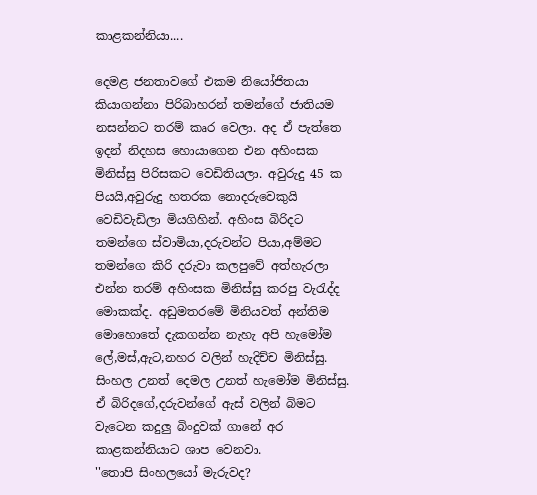කාළකන්නියා....

දෙමළ ජනතාවගේ එකම නියෝජිතයා කියාගන්නා පිරිබාහරන් තමන්ගේ ජාතියම නසන්නට තරම් කෘර වෙලා. අද ඒ පැත්තෙ ඉදන් නිදහස හොයාගෙන එන අහිංසක මිනිස්සු පිරිසකට වෙඩිතියලා. අවුරුදු 45 ක පියයි,අවුරුදු හතරක නොදරුවෙකුයි වෙඩිවැඩිලා මියගිහින්. අහිංස බිරිදට තමන්ගෙ ස්වාමියා,දරුවන්ට පියා,අම්මට තමන්ගෙ කිරි දරුවා කලපුවේ අත්හැරලා එන්න තරම් අහිංසක මිනිස්සු කරපු වැරැද්ද මොකක්ද. අඩුමතරමේ මිනියවත් අන්තිම මොහොතේ දැකගන්න නැහැ අපි හැමෝම ලේ,මස්,ඇට,නහර වලින් හැදිච්ච මිනිස්සු. සිංහල උනත් දෙමල උනත් හැමෝම මිනිස්සු. ඒ බිරිදගේ,දරුවන්ගේ ඇස් වලින් බිමට වැටෙන කදුලු බිංදුවක් ගානේ අර කාළකන්නියාට ශාප වෙනවා.
''තොපි සිංහලයෝ මැරුවද?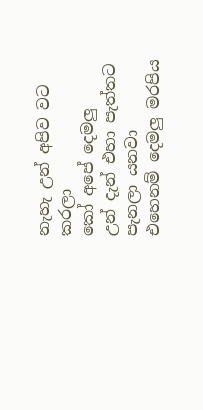නැහැ උන් අපිව වට කරලා
කෝ අපේ දෙමලු
උන් දැන් එහා පැත්තට පැනලා යනවා
එහෙනම් දෙමලු මරපිය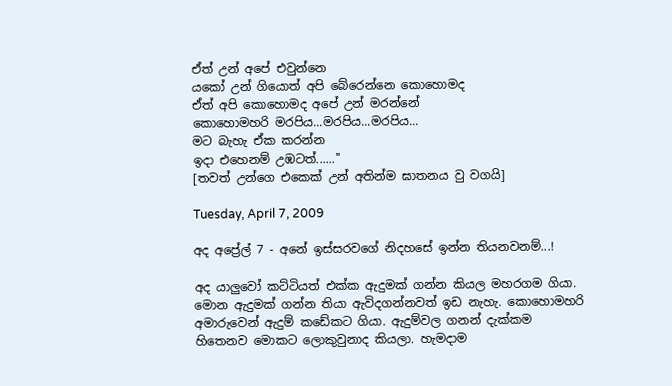ඒත් උන් අපේ එවුන්නෙ
යකෝ උන් ගියොත් අපි බේරෙන්නෙ කොහොමද
ඒත් අපි කොහොමද අපේ උන් මරන්නේ
කොහොමහරි මරපිය...මරපිය...මරපිය...
මට බැහැ ඒක කරන්න
ඉදා එහෙනම් උඹටත්......''
[තවත් උන්ගෙ එකෙක් උන් අතින්ම ඝාතනය වු වගයි]

Tuesday, April 7, 2009

අද අප්‍රේල් 7 - අනේ ඉස්සරවගේ නිදහසේ ඉන්න තියනවනම්...!

අද යාලුවෝ කට්ටියත් එක්ක ඇදුමක් ගන්න කියල මහරගම ගියා. මොන ඇදුමක් ගන්න තියා ඇවිදගන්නවත් ඉඩ නැහැ. කොහොමහරි අමාරුවෙන් ඇදුම් කඩේකට ගියා. ඇදුම්වල ගනන් දැක්කම හිතෙනව මොකට ලොකුවුනාද කියලා. හැමදාම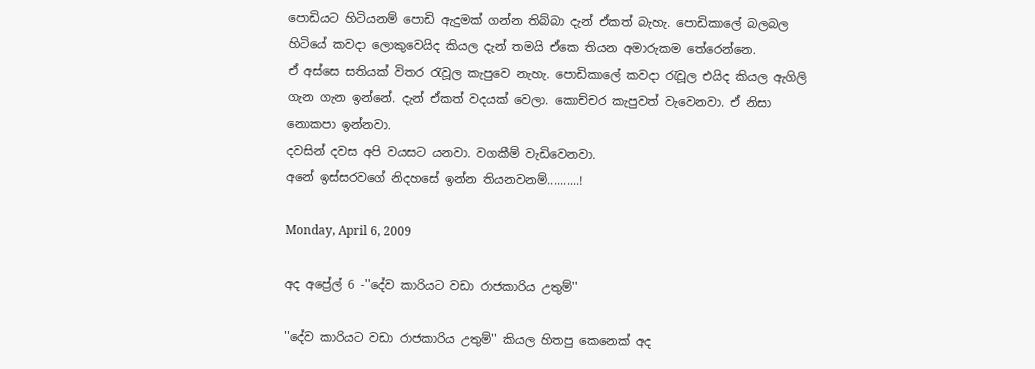පොඩියට හිටියනම් පොඩි ඇදුමක් ගන්න තිබ්බා දැන් ඒකත් බැහැ. පොඩිකාලේ බලබල හිටියේ කවදා ලොකුවෙයිද කියල දැන් තමයි ඒකෙ තියන අමාරුකම තේරෙන්නෙ.
ඒ අස්සෙ සතියක් විතර රැවූල කැපුවෙ නැහැ. පොඩිකාලේ කවදා රැවූල එයිද කියල ඇගිලි ගැන ගැන ඉන්නේ. දැන් ඒකත් වදයක් වෙලා. කොච්චර කැපුවත් වැවෙනවා. ඒ නිසා නොකපා ඉන්නවා.
දවසින් දවස අපි වයසට යනවා. වගකීම් වැඩිවෙනවා.
අනේ ඉස්සරවගේ නිදහසේ ඉන්න තියනවනම්..........!

Monday, April 6, 2009

අද අප්‍රේල් 6 -''දේව කාරියට වඩා රාජකාරිය උතුම්''

''දේව කාරියට වඩා රාජකාරිය උතුම්'' කියල හිතපු කෙනෙක් අද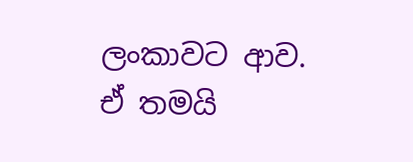ලංකාවට ආව. ඒ තමයි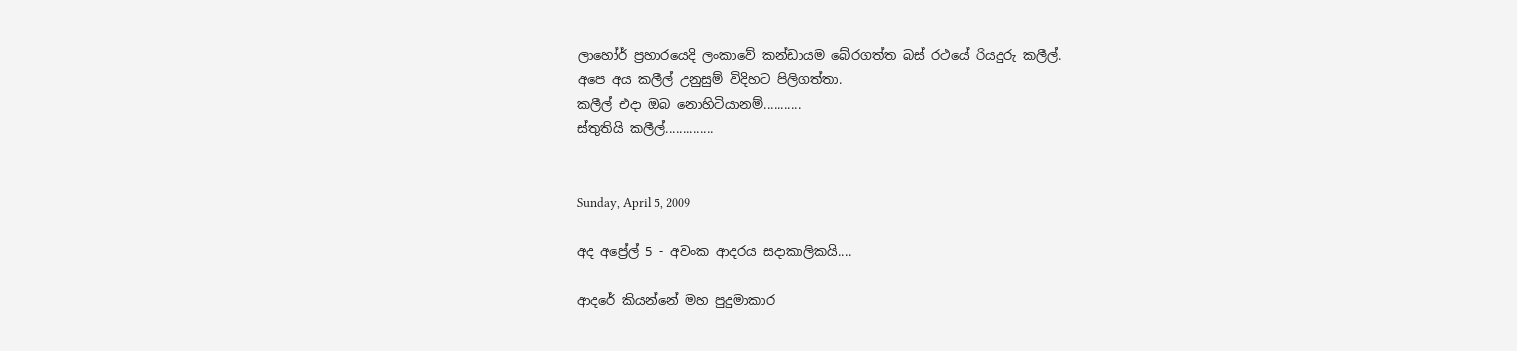ලාහෝර් ප්‍රහාරයෙදි ලංකාවේ කන්ඩායම බේරගත්ත බස් රථයේ රියදුරු කලීල්.
අපෙ අය කලීල් උනුසුම් විදිහට පිලිගත්තා.
කලීල් එදා ඔබ නොහිටියානම්...........
ස්තුතියි කලීල්..............


Sunday, April 5, 2009

අද අප්‍රේල් 5 - අවංක ආදරය සදාකාලිකයි....

ආදරේ කියන්නේ මහ පුදුමාකාර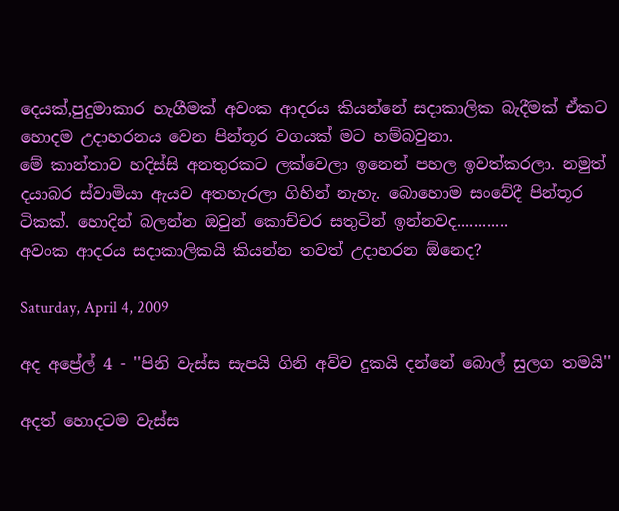දෙයක්,පුදුමාකාර හැගීමක් අවංක ආදරය කියන්නේ සදාකාලික බැදීමක් ඒකට හොදම උදාහරනය වෙන පින්තූර වගයක් මට හම්බවුනා.
මේ කාන්තාව හදිස්සි අනතුරකට ලක්වෙලා ඉනෙන් පහල ඉවත්කරලා. නමුත් දයාබර ස්වාමියා ඇයව අතහැරලා ගිහින් නැහැ. බොහොම සංවේදී පින්තූර ටිකක්. හොදින් බලන්න ඔවුන් කොච්චර සතුටින් ඉන්නවද............
අවංක ආදරය සදාකාලිකයි කියන්න තවත් උදාහරන ඕනෙද?

Saturday, April 4, 2009

අද අප්‍රේල් 4 - ''පිනි වැස්ස සැපයි ගිනි අව්ව දුකයි දන්නේ බොල් සුලග තමයි''

අදත් හොදටම වැස්ස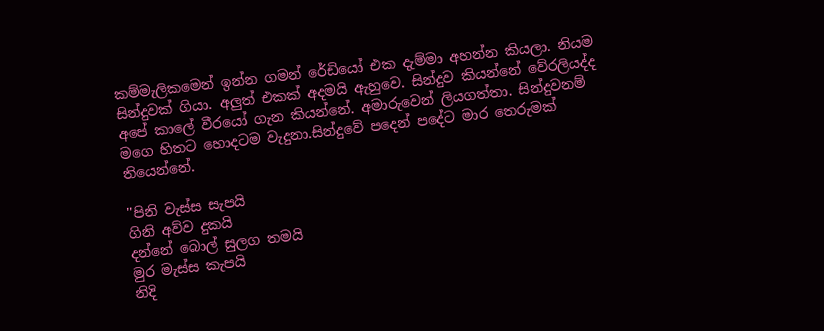කම්මැලිකමෙන් ඉන්න ගමන් රේඩියෝ එක දැම්මා අහන්න කියලා. නියම සින්දුවක් ගියා. අලුත් එකක් අදමයි ඇහුවෙ. සින්දුව කියන්නේ වේරලියද්ද අපේ කාලේ වීරයෝ ගැන කියන්නේ. අමාරුවෙන් ලියගත්තා. සින්දුවනම් මගෙ හිතට හොදටම වැදුනා.සින්දුවේ පදෙන් පදේට මාර තෙරුමක් තියෙන්නේ.

''පිනි වැස්ස සැපයි
ගිනි අව්ව දුකයි
දන්නේ බොල් සුලග තමයි
මුර මැස්ස කැපයි
නිදි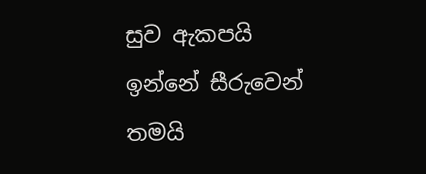සුව ඇකපයි
ඉන්නේ සීරුවෙන් තමයි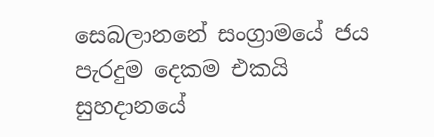සෙබලානනේ සංග්‍රාමයේ ජය පැරදුම දෙකම එකයි
සුහදානයේ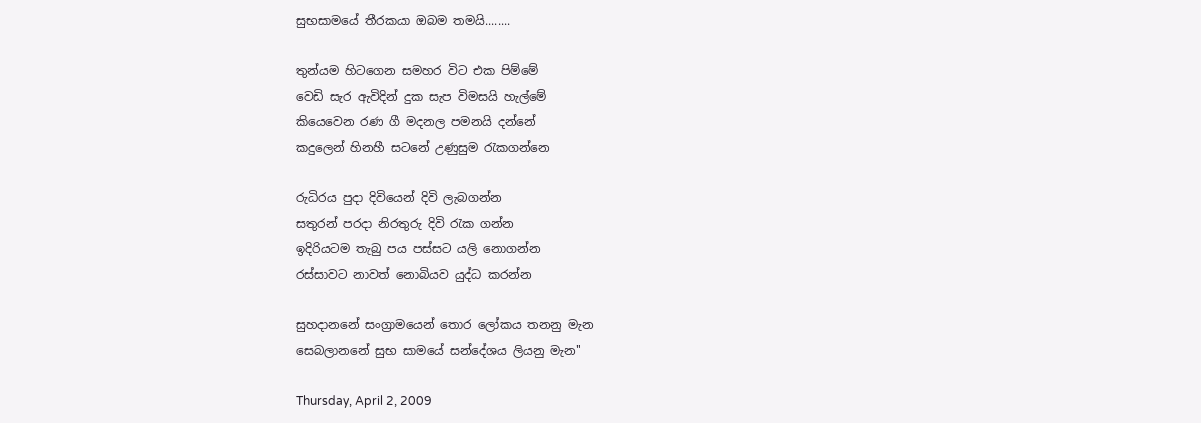සුභසාමයේ තීරකයා ඔබම තමයි........

තුන්යම හිටගෙන සමහර විට එක පිම්මේ
වෙඩි සැර ඇවිදින් දුක සැප විමසයි හැල්මේ
කියෙවෙන රණ ගී මදනල පමනයි දන්නේ
කදුලෙන් හිනහී සටනේ උණුසුම රැකගන්නෙ

රුධිරය පුදා දිවියෙන් දිවි ලැබගන්න
සතුරන් පරදා නිරතුරු දිවි රැක ගන්න
ඉදිරියටම තැබු පය පස්සට යලි නොගන්න
රස්සාවට නාවත් නොබියව යුද්ධ කරන්න

සුහදානනේ සංග්‍රාමයෙන් තොර ලෝකය තනනු මැන
සෙබලානනේ සුභ සාමයේ සන්දේශය ලියනු මැන''

Thursday, April 2, 2009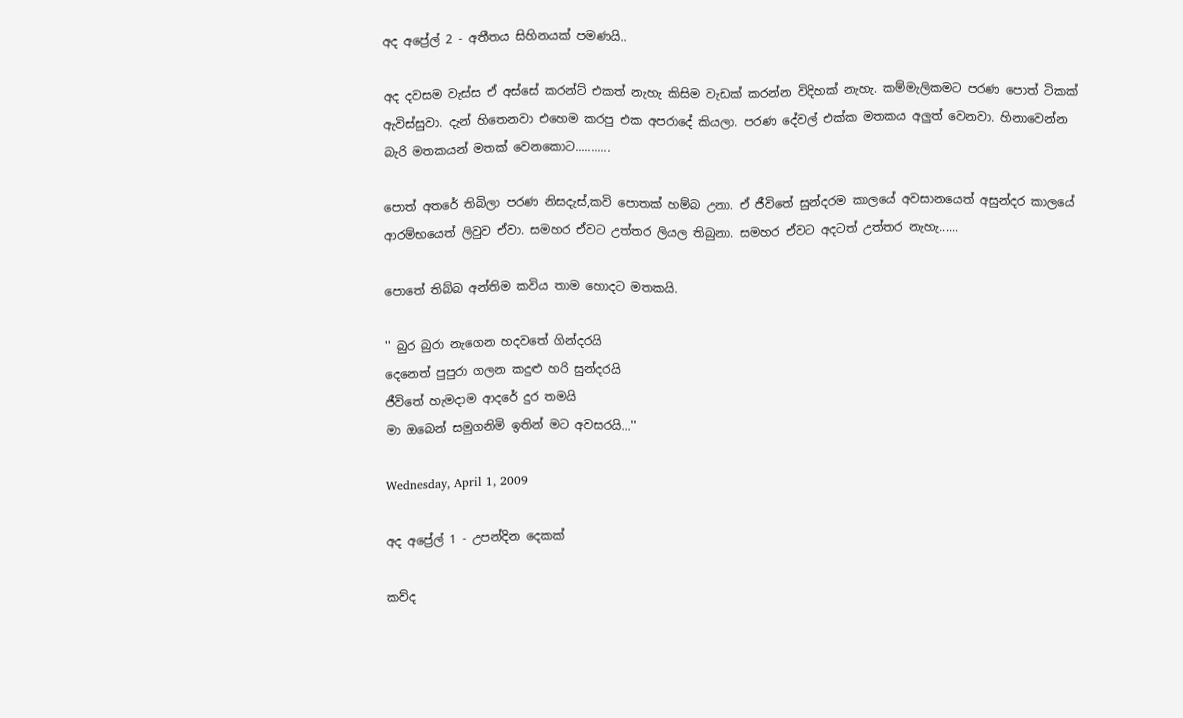අද අප්‍රේල් 2 - අතීතය සිහිනයක් පමණයි..

අද දවසම වැස්ස ඒ අස්සේ කරන්ට් එකත් නැහැ කිසිම වැඩක් කරන්න විදිහක් නැහැ. කම්මැලිකමට පරණ පොත් ටිකක් ඇවිස්සුවා. දැන් හිතෙනවා එහෙම කරපු එක අපරාදේ කියලා. පරණ දේවල් එක්ක මතකය අලුත් වෙනවා. හිනාවෙන්න බැරි මතකයන් මතක් වෙනකොට...........

පොත් අතරේ තිබිලා පරණ නිසදැස්,කවි පොතක් හම්බ උනා. ඒ ජීවිතේ සුන්දරම කාලයේ අවසානයෙත් අසුන්දර කාලයේ ආරම්භයෙත් ලිවුව ඒවා. සමහර ඒවට උත්තර ලියල තිබුනා. සමහර ඒවට අදටත් උත්තර නැහැ......

පොතේ තිබ්බ අන්තිම කවිය තාම හොදට මතකයි.

'' බුර බුරා නැගෙන හදවතේ ගින්දරයි
දෙනෙත් පුපුරා ගලන කදුළු හරි සුන්දරයි
ජීවිතේ හැමදාම ආදරේ දුර තමයි
මා ඔබෙන් සමුගනිමි ඉතින් මට අවසරයි...''

Wednesday, April 1, 2009

අද අප්‍රේල් 1 - උපන්දින දෙකක්

කව්ද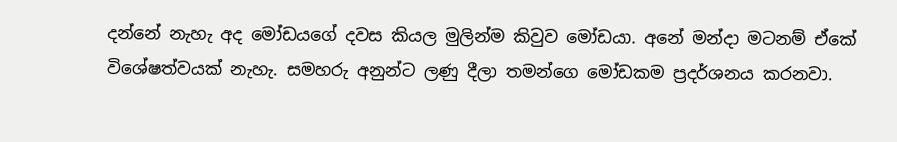දන්නේ නැහැ අද මෝඩයගේ දවස කියල මුලින්ම කිවුව මෝඩයා. අනේ මන්දා මටනම් ඒකේ විශේෂත්වයක් නැහැ. සමහරු අනුන්ට ලණු දීලා තමන්ගෙ මෝඩකම ප්‍රදර්ශනය කරනවා.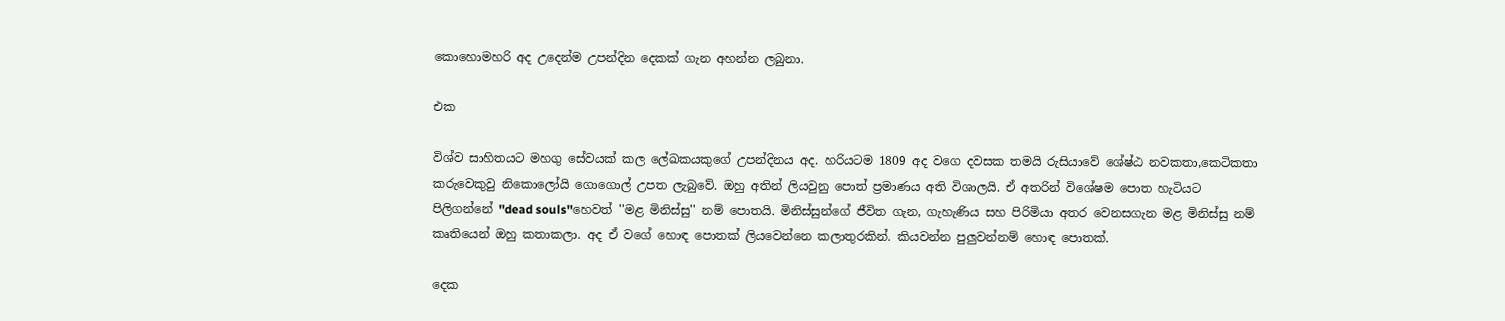කොහොමහරි අද උදෙන්ම උපන්දින දෙකක් ගැන අහන්න ලබුනා.

එක

විශ්ව සාහිතයට මහගු සේවයක් කල ලේඛකයකුගේ උපන්දිනය අද. හරියටම 1809 අද වගෙ දවසක තමයි රුසියාවේ ශේෂ්ඨ නවකතා,කෙටිකතා කරුවෙකුවු නිකොලෝයි ගොගොල් උපත ලැබුවේ. ඔහු අතින් ලියවුනු පොත් ප්‍රමාණය අති විශාලයි. ඒ අතරින් විශේෂම පොත හැටියට පිලිගන්නේ ''dead souls''හෙවත් ''මළ මිනිස්සු'' නම් පොතයි. මිනිස්සුන්ගේ ජීවිත ගැන, ගැහැණිය සහ පිරිමියා අතර වෙනසගැන මළ මිනිස්සු නම් කෘතියෙන් ඔහු කතාකලා. අද ඒ වගේ හොඳ පොතක් ලියවෙන්නෙ කලාතුරකින්. කියවන්න පුලුවන්නම් හොඳ පොතක්.

දෙක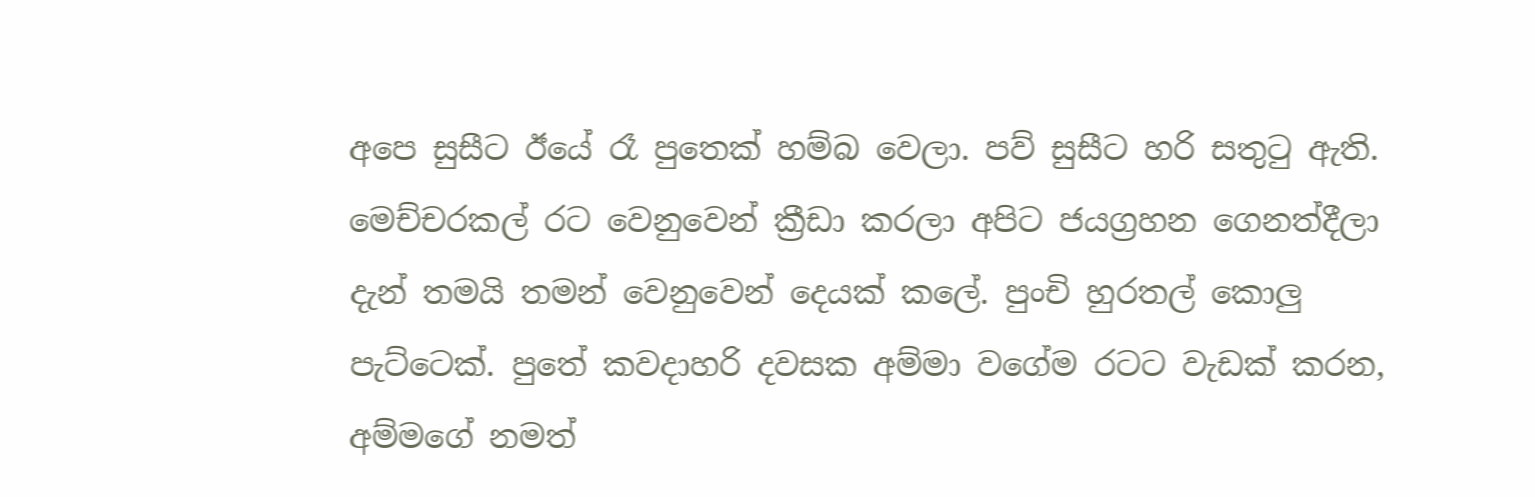අපෙ සුසීට ඊයේ රෑ පුතෙක් හම්බ වෙලා. පව් සුසීට හරි සතුටු ඇති. මෙච්චරකල් රට වෙනුවෙන් ක්‍රීඩා කරලා අපිට ජයග්‍රහන ගෙනත්දීලා දැන් තමයි තමන් වෙනුවෙන් දෙයක් කලේ. පුංචි හුරතල් කොලු පැට්ටෙක්. පුතේ කවදාහරි දවසක අම්මා වගේම රටට වැඩක් කරන, අම්මගේ නමත්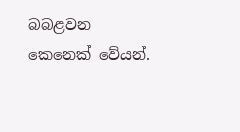බබළවන කෙනෙක් වේයන්.